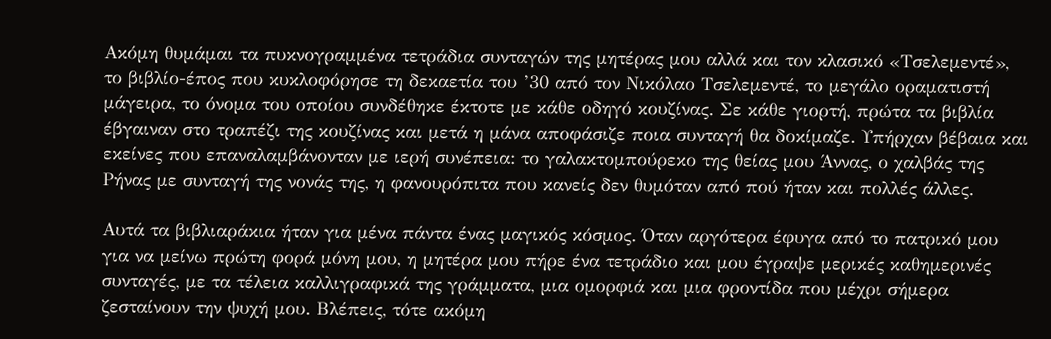Ακόμη θυμάμαι τα πυκνογραμμένα τετράδια συνταγών της μητέρας μου αλλά και τον κλασικό «Τσελεμεντέ», το βιβλίο-έπος που κυκλοφόρησε τη δεκαετία του ’30 από τον Νικόλαο Τσελεμεντέ, το μεγάλο οραματιστή μάγειρα, το όνομα του οποίου συνδέθηκε έκτοτε με κάθε οδηγό κουζίνας. Σε κάθε γιορτή, πρώτα τα βιβλία έβγαιναν στο τραπέζι της κουζίνας και μετά η μάνα αποφάσιζε ποια συνταγή θα δοκίμαζε. Υπήρχαν βέβαια και εκείνες που επαναλαμβάνονταν με ιερή συνέπεια: το γαλακτομπούρεκο της θείας μου Άννας, ο χαλβάς της Ρήνας με συνταγή της νονάς της, η φανουρόπιτα που κανείς δεν θυμόταν από πού ήταν και πολλές άλλες.

Αυτά τα βιβλιαράκια ήταν για μένα πάντα ένας μαγικός κόσμος. Όταν αργότερα έφυγα από το πατρικό μου για να μείνω πρώτη φορά μόνη μου, η μητέρα μου πήρε ένα τετράδιο και μου έγραψε μερικές καθημερινές συνταγές, με τα τέλεια καλλιγραφικά της γράμματα, μια ομορφιά και μια φροντίδα που μέχρι σήμερα ζεσταίνουν την ψυχή μου. Βλέπεις, τότε ακόμη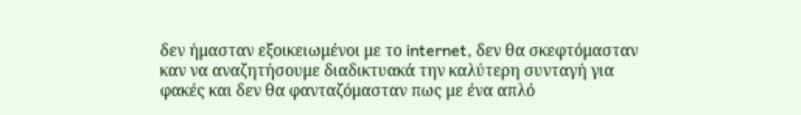δεν ήμασταν εξοικειωμένοι με το internet, δεν θα σκεφτόμασταν καν να αναζητήσουμε διαδικτυακά την καλύτερη συνταγή για φακές και δεν θα φανταζόμασταν πως με ένα απλό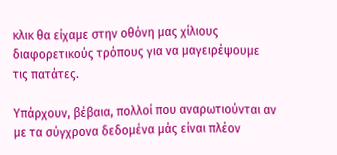κλικ θα είχαμε στην οθόνη μας χίλιους διαφορετικούς τρόπους για να μαγειρέψουμε τις πατάτες.

Υπάρχουν, βέβαια, πολλοί που αναρωτιούνται αν με τα σύγχρονα δεδομένα μάς είναι πλέον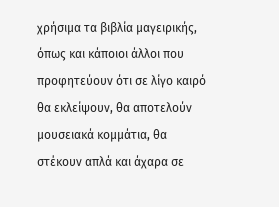χρήσιμα τα βιβλία μαγειρικής, όπως και κάποιοι άλλοι που προφητεύουν ότι σε λίγο καιρό θα εκλείψουν, θα αποτελούν μουσειακά κομμάτια, θα στέκουν απλά και άχαρα σε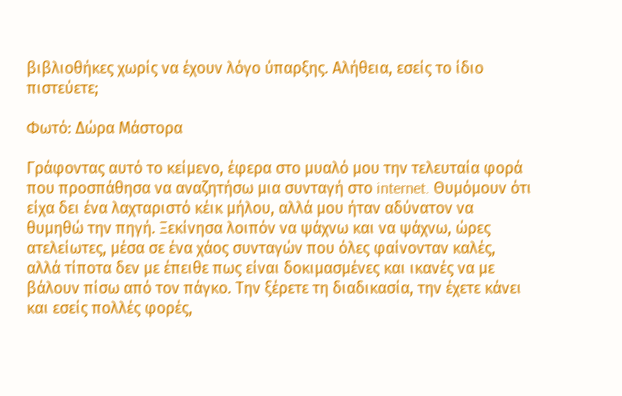βιβλιοθήκες χωρίς να έχουν λόγο ύπαρξης. Αλήθεια, εσείς το ίδιο πιστεύετε;

Φωτό: Δώρα Μάστορα

Γράφοντας αυτό το κείμενο, έφερα στο μυαλό μου την τελευταία φορά που προσπάθησα να αναζητήσω μια συνταγή στο internet. Θυμόμουν ότι είχα δει ένα λαχταριστό κέικ μήλου, αλλά μου ήταν αδύνατον να θυμηθώ την πηγή. Ξεκίνησα λοιπόν να ψάχνω και να ψάχνω, ώρες ατελείωτες, μέσα σε ένα χάος συνταγών που όλες φαίνονταν καλές, αλλά τίποτα δεν με έπειθε πως είναι δοκιμασμένες και ικανές να με βάλουν πίσω από τον πάγκο. Την ξέρετε τη διαδικασία, την έχετε κάνει και εσείς πολλές φορές,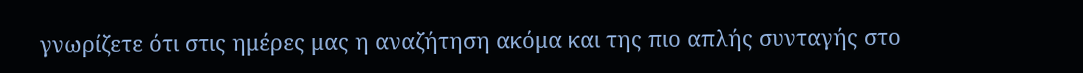γνωρίζετε ότι στις ημέρες μας η αναζήτηση ακόμα και της πιο απλής συνταγής στο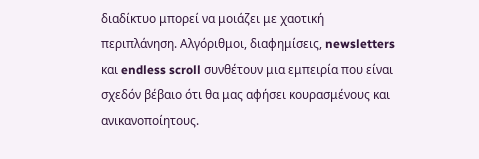διαδίκτυο μπορεί να μοιάζει με χαοτική περιπλάνηση. Αλγόριθμοι, διαφημίσεις, newsletters και endless scroll συνθέτουν μια εμπειρία που είναι σχεδόν βέβαιο ότι θα μας αφήσει κουρασμένους και ανικανοποίητους.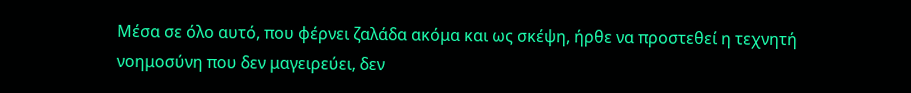Μέσα σε όλο αυτό, που φέρνει ζαλάδα ακόμα και ως σκέψη, ήρθε να προστεθεί η τεχνητή νοημοσύνη που δεν μαγειρεύει, δεν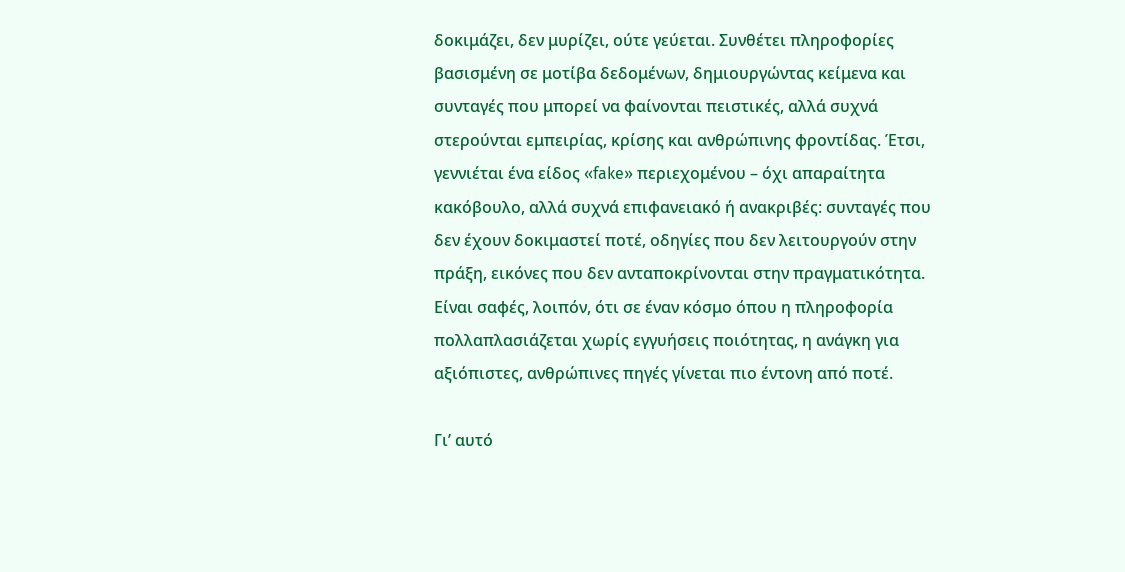δοκιμάζει, δεν μυρίζει, ούτε γεύεται. Συνθέτει πληροφορίες βασισμένη σε μοτίβα δεδομένων, δημιουργώντας κείμενα και συνταγές που μπορεί να φαίνονται πειστικές, αλλά συχνά στερούνται εμπειρίας, κρίσης και ανθρώπινης φροντίδας. Έτσι, γεννιέται ένα είδος «fake» περιεχομένου – όχι απαραίτητα κακόβουλο, αλλά συχνά επιφανειακό ή ανακριβές: συνταγές που δεν έχουν δοκιμαστεί ποτέ, οδηγίες που δεν λειτουργούν στην πράξη, εικόνες που δεν ανταποκρίνονται στην πραγματικότητα. Είναι σαφές, λοιπόν, ότι σε έναν κόσμο όπου η πληροφορία πολλαπλασιάζεται χωρίς εγγυήσεις ποιότητας, η ανάγκη για αξιόπιστες, ανθρώπινες πηγές γίνεται πιο έντονη από ποτέ.

Γι’ αυτό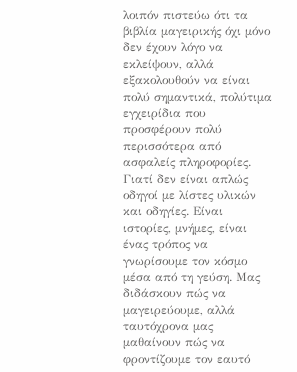λοιπόν πιστεύω ότι τα βιβλία μαγειρικής όχι μόνο δεν έχουν λόγο να εκλείψουν, αλλά εξακολουθούν να είναι πολύ σημαντικά, πολύτιμα εγχειρίδια που προσφέρουν πολύ περισσότερα από ασφαλείς πληροφορίες. Γιατί δεν είναι απλώς οδηγοί με λίστες υλικών και οδηγίες. Είναι ιστορίες, μνήμες, είναι ένας τρόπος να γνωρίσουμε τον κόσμο μέσα από τη γεύση. Μας διδάσκουν πώς να μαγειρεύουμε, αλλά ταυτόχρονα μας μαθαίνουν πώς να φροντίζουμε τον εαυτό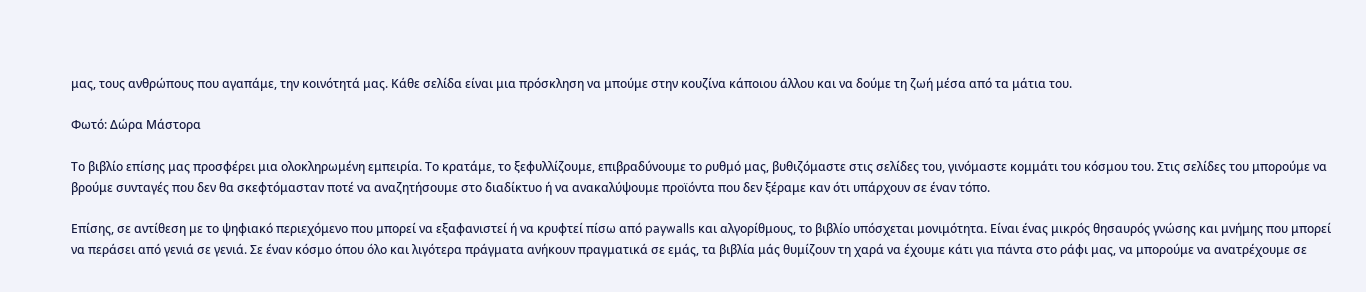μας, τους ανθρώπους που αγαπάμε, την κοινότητά μας. Κάθε σελίδα είναι μια πρόσκληση να μπούμε στην κουζίνα κάποιου άλλου και να δούμε τη ζωή μέσα από τα μάτια του.

Φωτό: Δώρα Μάστορα

Το βιβλίο επίσης μας προσφέρει μια ολοκληρωμένη εμπειρία. Το κρατάμε, το ξεφυλλίζουμε, επιβραδύνουμε το ρυθμό μας, βυθιζόμαστε στις σελίδες του, γινόμαστε κομμάτι του κόσμου του. Στις σελίδες του μπορούμε να βρούμε συνταγές που δεν θα σκεφτόμασταν ποτέ να αναζητήσουμε στο διαδίκτυο ή να ανακαλύψουμε προϊόντα που δεν ξέραμε καν ότι υπάρχουν σε έναν τόπο.

Επίσης, σε αντίθεση με το ψηφιακό περιεχόμενο που μπορεί να εξαφανιστεί ή να κρυφτεί πίσω από paywalls και αλγορίθμους, το βιβλίο υπόσχεται μονιμότητα. Είναι ένας μικρός θησαυρός γνώσης και μνήμης που μπορεί να περάσει από γενιά σε γενιά. Σε έναν κόσμο όπου όλο και λιγότερα πράγματα ανήκουν πραγματικά σε εμάς, τα βιβλία μάς θυμίζουν τη χαρά να έχουμε κάτι για πάντα στο ράφι μας, να μπορούμε να ανατρέχουμε σε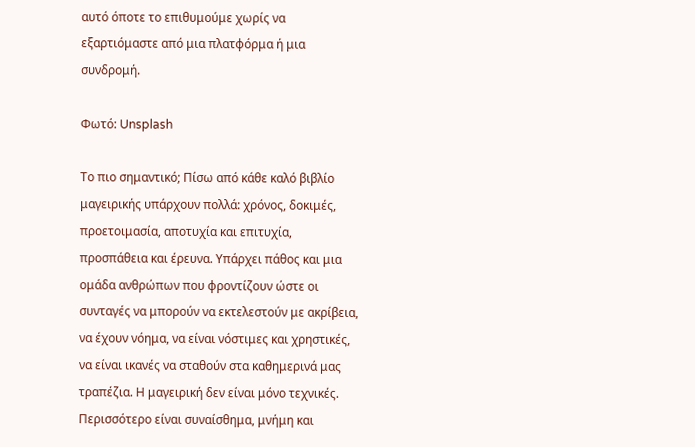αυτό όποτε το επιθυμούμε χωρίς να εξαρτιόμαστε από μια πλατφόρμα ή μια συνδρομή.

Φωτό: Unsplash

Το πιο σημαντικό; Πίσω από κάθε καλό βιβλίο μαγειρικής υπάρχουν πολλά: χρόνος, δοκιμές, προετοιμασία, αποτυχία και επιτυχία, προσπάθεια και έρευνα. Υπάρχει πάθος και μια ομάδα ανθρώπων που φροντίζουν ώστε οι συνταγές να μπορούν να εκτελεστούν με ακρίβεια, να έχουν νόημα, να είναι νόστιμες και χρηστικές, να είναι ικανές να σταθούν στα καθημερινά μας τραπέζια. Η μαγειρική δεν είναι μόνο τεχνικές. Περισσότερο είναι συναίσθημα, μνήμη και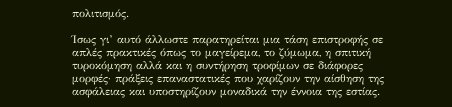πολιτισμός.

Ίσως γι’ αυτό άλλωστε παρατηρείται μια τάση επιστροφής σε απλές πρακτικές όπως το μαγείρεμα, το ζύμωμα, η σπιτική τυροκόμηση αλλά και η συντήρηση τροφίμων σε διάφορες μορφές· πράξεις επαναστατικές που χαρίζουν την αίσθηση της ασφάλειας και υποστηρίζουν μοναδικά την έννοια της εστίας.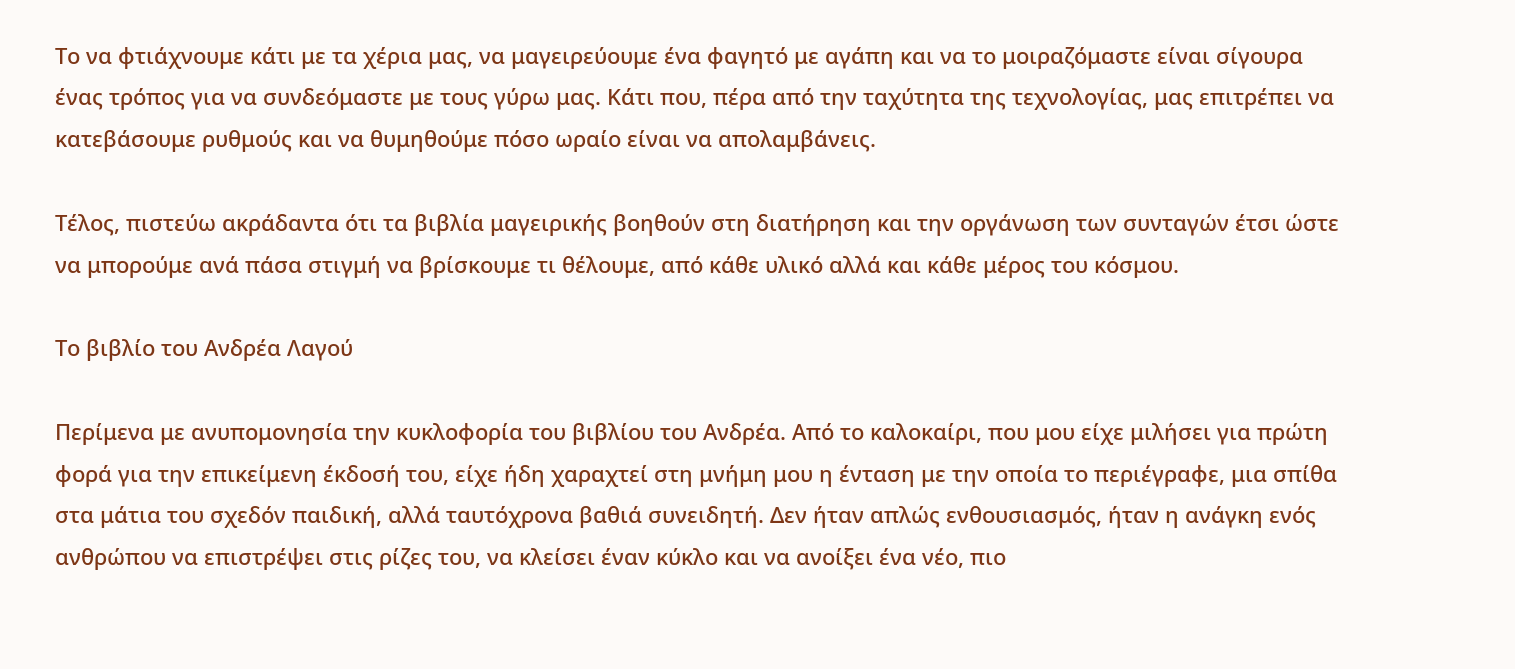Το να φτιάχνουμε κάτι με τα χέρια μας, να μαγειρεύουμε ένα φαγητό με αγάπη και να το μοιραζόμαστε είναι σίγουρα ένας τρόπος για να συνδεόμαστε με τους γύρω μας. Κάτι που, πέρα από την ταχύτητα της τεχνολογίας, μας επιτρέπει να κατεβάσουμε ρυθμούς και να θυμηθούμε πόσο ωραίο είναι να απολαμβάνεις.

Τέλος, πιστεύω ακράδαντα ότι τα βιβλία μαγειρικής βοηθούν στη διατήρηση και την οργάνωση των συνταγών έτσι ώστε να μπορούμε ανά πάσα στιγμή να βρίσκουμε τι θέλουμε, από κάθε υλικό αλλά και κάθε μέρος του κόσμου.

Το βιβλίο του Ανδρέα Λαγού

Περίμενα με ανυπομονησία την κυκλοφορία του βιβλίου του Ανδρέα. Από το καλοκαίρι, που μου είχε μιλήσει για πρώτη φορά για την επικείμενη έκδοσή του, είχε ήδη χαραχτεί στη μνήμη μου η ένταση με την οποία το περιέγραφε, μια σπίθα στα μάτια του σχεδόν παιδική, αλλά ταυτόχρονα βαθιά συνειδητή. Δεν ήταν απλώς ενθουσιασμός, ήταν η ανάγκη ενός ανθρώπου να επιστρέψει στις ρίζες του, να κλείσει έναν κύκλο και να ανοίξει ένα νέο, πιο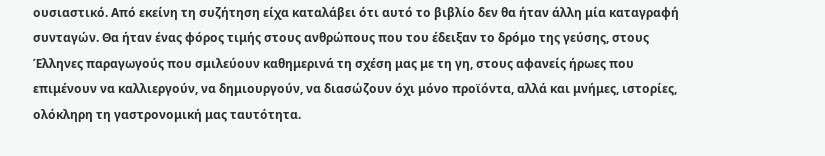ουσιαστικό. Από εκείνη τη συζήτηση είχα καταλάβει ότι αυτό το βιβλίο δεν θα ήταν άλλη μία καταγραφή συνταγών. Θα ήταν ένας φόρος τιμής στους ανθρώπους που του έδειξαν το δρόμο της γεύσης, στους Έλληνες παραγωγούς που σμιλεύουν καθημερινά τη σχέση μας με τη γη, στους αφανείς ήρωες που επιμένουν να καλλιεργούν, να δημιουργούν, να διασώζουν όχι μόνο προϊόντα, αλλά και μνήμες, ιστορίες, ολόκληρη τη γαστρονομική μας ταυτότητα.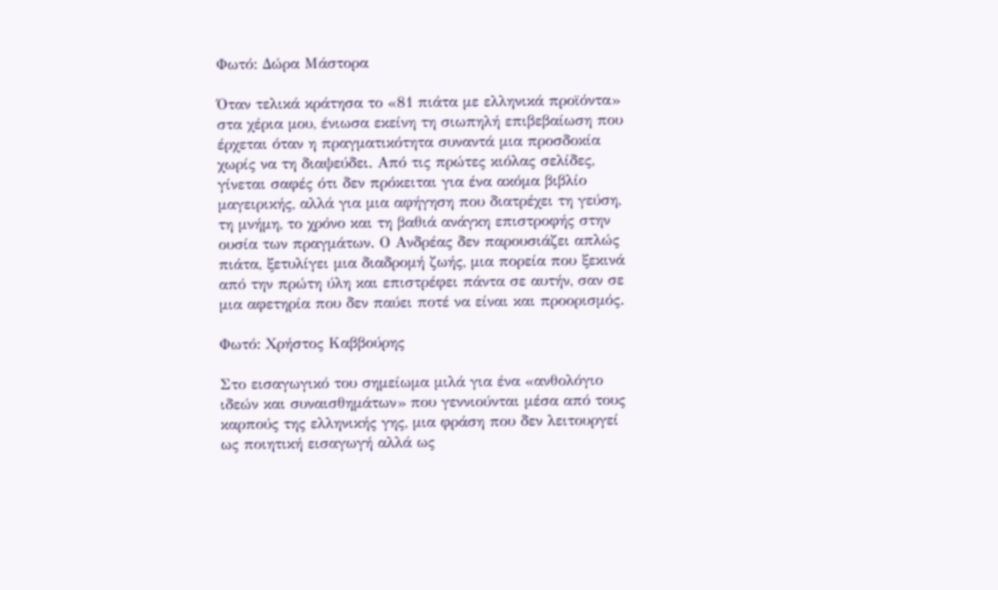Φωτό: Δώρα Μάστορα

Όταν τελικά κράτησα το «81 πιάτα με ελληνικά προϊόντα» στα χέρια μου, ένιωσα εκείνη τη σιωπηλή επιβεβαίωση που έρχεται όταν η πραγματικότητα συναντά μια προσδοκία χωρίς να τη διαψεύδει. Από τις πρώτες κιόλας σελίδες, γίνεται σαφές ότι δεν πρόκειται για ένα ακόμα βιβλίο μαγειρικής, αλλά για μια αφήγηση που διατρέχει τη γεύση, τη μνήμη, το χρόνο και τη βαθιά ανάγκη επιστροφής στην ουσία των πραγμάτων. Ο Ανδρέας δεν παρουσιάζει απλώς πιάτα, ξετυλίγει μια διαδρομή ζωής, μια πορεία που ξεκινά από την πρώτη ύλη και επιστρέφει πάντα σε αυτήν, σαν σε μια αφετηρία που δεν παύει ποτέ να είναι και προορισμός.

Φωτό: Χρήστος Καββούρης

Στο εισαγωγικό του σημείωμα μιλά για ένα «ανθολόγιο ιδεών και συναισθημάτων» που γεννιούνται μέσα από τους καρπούς της ελληνικής γης, μια φράση που δεν λειτουργεί ως ποιητική εισαγωγή αλλά ως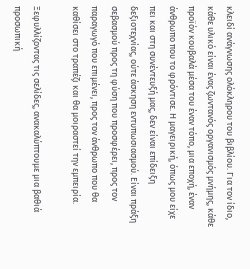κλειδί ανάγνωσης ολόκληρου του βιβλίου. Για τον ίδιο, κάθε υλικό είναι ένας ζωντανός οργανισμός μνήμης, κάθε προϊόν κουβαλά μέσα του έναν τόπο, μια εποχή, έναν άνθρωπο που το φρόντισε. Η μαγειρική, όπως μου είχε πει και στη συνέντευξή μας, δεν είναι επίδειξη δεξιοτεχνίας, ούτε άσκηση εντυπωσιασμού. Είναι πράξη σεβασμού προς τη φύση που προσφέρει, προς τον παραγωγό που επιμένει, προς τον άνθρωπο που θα καθίσει στο τραπέζι και θα μοιραστεί την εμπειρία.

Ξεφυλλίζοντας τις σελίδες, ανακαλύπτουμε μια βαθιά προσωπική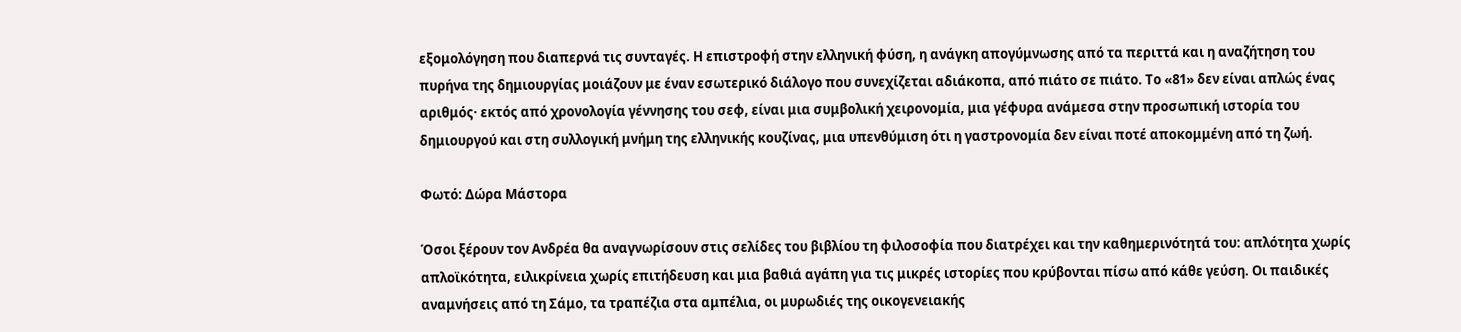εξομολόγηση που διαπερνά τις συνταγές. Η επιστροφή στην ελληνική φύση, η ανάγκη απογύμνωσης από τα περιττά και η αναζήτηση του πυρήνα της δημιουργίας μοιάζουν με έναν εσωτερικό διάλογο που συνεχίζεται αδιάκοπα, από πιάτο σε πιάτο. Το «81» δεν είναι απλώς ένας αριθμός· εκτός από χρονολογία γέννησης του σεφ, είναι μια συμβολική χειρονομία, μια γέφυρα ανάμεσα στην προσωπική ιστορία του δημιουργού και στη συλλογική μνήμη της ελληνικής κουζίνας, μια υπενθύμιση ότι η γαστρονομία δεν είναι ποτέ αποκομμένη από τη ζωή.

Φωτό: Δώρα Μάστορα

Όσοι ξέρουν τον Ανδρέα θα αναγνωρίσουν στις σελίδες του βιβλίου τη φιλοσοφία που διατρέχει και την καθημερινότητά του: απλότητα χωρίς απλοϊκότητα, ειλικρίνεια χωρίς επιτήδευση και μια βαθιά αγάπη για τις μικρές ιστορίες που κρύβονται πίσω από κάθε γεύση. Οι παιδικές αναμνήσεις από τη Σάμο, τα τραπέζια στα αμπέλια, οι μυρωδιές της οικογενειακής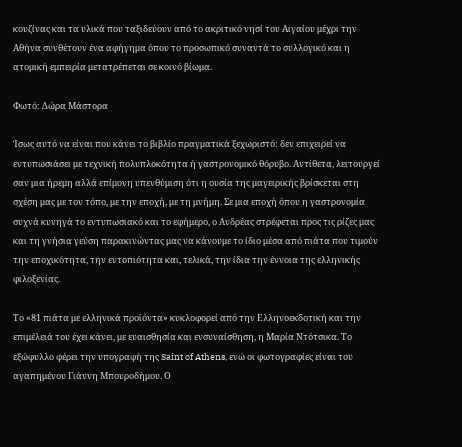κουζίνας και τα υλικά που ταξιδεύουν από το ακριτικό νησί του Αιγαίου μέχρι την Αθήνα συνθέτουν ένα αφήγημα όπου το προσωπικό συναντά το συλλογικό και η ατομική εμπειρία μετατρέπεται σε κοινό βίωμα.

Φωτό: Δώρα Μάστορα

Ίσως αυτό να είναι που κάνει το βιβλίο πραγματικά ξεχωριστό: δεν επιχειρεί να εντυπωσιάσει με τεχνική πολυπλοκότητα ή γαστρονομικό θόρυβο. Αντίθετα, λειτουργεί σαν μια ήρεμη αλλά επίμονη υπενθύμιση ότι η ουσία της μαγειρικής βρίσκεται στη σχέση μας με τον τόπο, με την εποχή, με τη μνήμη. Σε μια εποχή όπου η γαστρονομία συχνά κυνηγά το εντυπωσιακό και το εφήμερο, ο Ανδρέας στρέφεται προς τις ρίζες μας και τη γνήσια γεύση παρακινώντας μας να κάνουμε το ίδιο μέσα από πιάτα που τιμούν την εποχικότητα, την εντοπιότητα και, τελικά, την ίδια την έννοια της ελληνικής φιλοξενίας.

Το «81 πιάτα με ελληνικά προϊόντα» κυκλοφορεί από την Ελληνοεκδοτική και την επιμέλειά του έχει κάνει, με ευαισθησία και ενσυναίσθηση, η Μαρία Ντότσικα. Το εξώφυλλο φέρει την υπογραφή της Saint of Athens, ενώ οι φωτογραφίες είναι του αγαπημένου Γιάννη Μπουροδήμου. Ο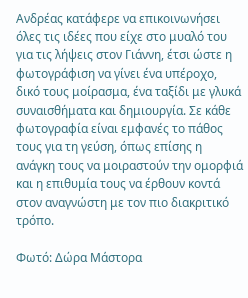Ανδρέας κατάφερε να επικοινωνήσει όλες τις ιδέες που είχε στο μυαλό του για τις λήψεις στον Γιάννη, έτσι ώστε η φωτογράφιση να γίνει ένα υπέροχο, δικό τους μοίρασμα, ένα ταξίδι με γλυκά συναισθήματα και δημιουργία. Σε κάθε φωτογραφία είναι εμφανές το πάθος τους για τη γεύση, όπως επίσης η ανάγκη τους να μοιραστούν την ομορφιά και η επιθυμία τους να έρθουν κοντά στον αναγνώστη με τον πιο διακριτικό τρόπο.

Φωτό: Δώρα Μάστορα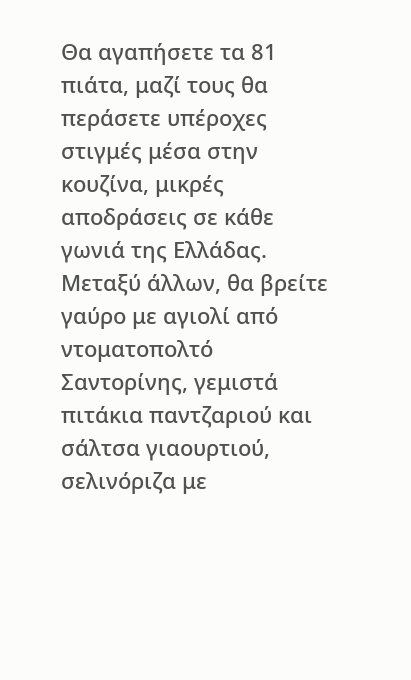Θα αγαπήσετε τα 81 πιάτα, μαζί τους θα περάσετε υπέροχες στιγμές μέσα στην κουζίνα, μικρές αποδράσεις σε κάθε γωνιά της Ελλάδας. Μεταξύ άλλων, θα βρείτε γαύρο με αγιολί από ντοματοπολτό Σαντορίνης, γεμιστά πιτάκια παντζαριού και σάλτσα γιαουρτιού, σελινόριζα με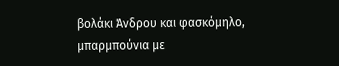βολάκι Άνδρου και φασκόμηλο, μπαρμπούνια με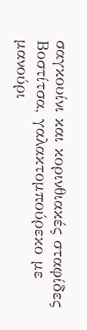σαγκουίνι και κορινθιακές σταφίδες Βοστίτσα, γαλακτομπούρεκο με μανούρι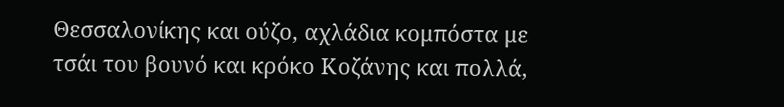Θεσσαλονίκης και ούζο, αχλάδια κομπόστα με τσάι του βουνό και κρόκο Κοζάνης και πολλά,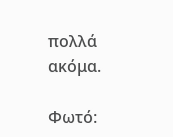πολλά ακόμα.

Φωτό: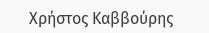Χρήστος Καββούρης